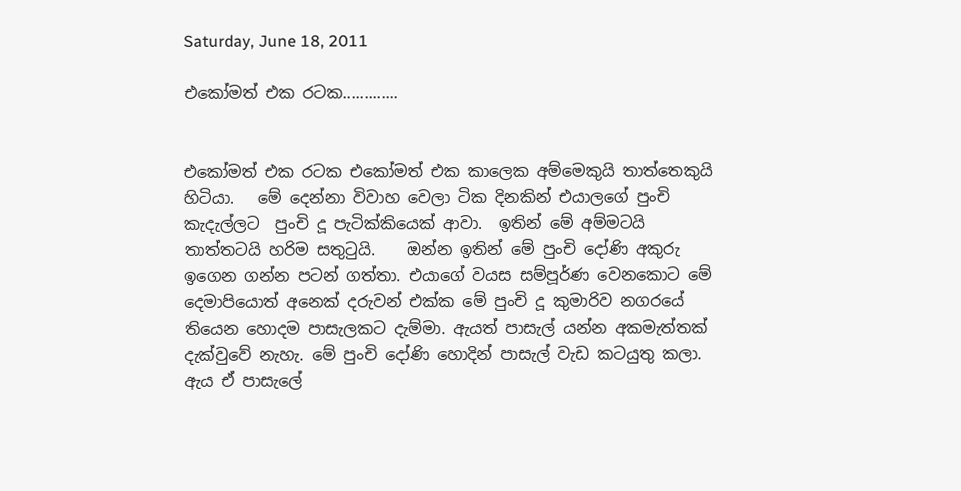Saturday, June 18, 2011

එකෝමත් එක රටක.............


එකෝමත් එක රටක එකෝමත් එක කාලෙක අම්මෙකුයි තාත්තෙකුයි හිටියා.   මේ දෙන්නා විවාහ වෙලා ටික දිනකින් එයාලගේ පුංචි කැදැල්ලට  පුංචි දූ පැටික්කියෙක් ආවා.  ඉතින් මේ අම්මටයි තාත්තටයි හරිම සතුටුයි.    ඔන්න ඉතින් මේ පුංචි දෝණි අකුරු ඉගෙන ගන්න පටන් ගත්තා. එයාගේ වයස සම්පූර්ණ වෙනකොට මේ දෙමාපියොත් අනෙක් දරුවන් එක්ක මේ පුංචි දූ කුමාරිව නගරයේ තියෙන හොදම පාසැලකට දැම්මා. ඇයත් පාසැල් යන්න අකමැත්තක් දැක්වුවේ නැහැ. මේ පුංචි දෝණි හොදින් පාසැල් වැඩ කටයුතු කලා. ඇය ඒ පාසැලේ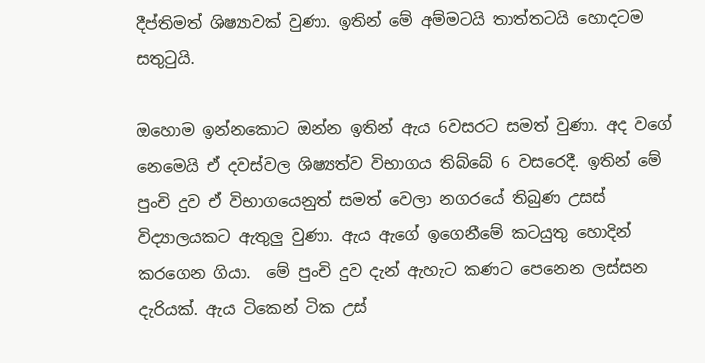දීප්තිමත් ශිෂ්‍යාවක් වුණා. ඉතින් මේ අම්මටයි තාත්තටයි හොදටම සතුටුයි.

ඔහොම ඉන්නකොට ඔන්න ඉතින් ඇය 6වසරට සමත් වුණා. අද වගේ නෙමෙයි ඒ දවස්වල ශිෂ්‍යත්ව විභාගය තිබ්බේ 6 වසරෙදී. ඉතින් මේ පුංචි දුව ඒ විභාගයෙනුත් සමත් වෙලා නගරයේ තිබුණ උසස් විද්‍යාලයකට ඇතුලු වුණා. ඇය ඇගේ ඉගෙනීමේ කටයුතු හොදින් කරගෙන ගියා.  මේ පුංචි දුව දැන් ඇහැට කණට පෙනෙන ලස්සන දැරියක්. ඇය ටිකෙන් ටික උස්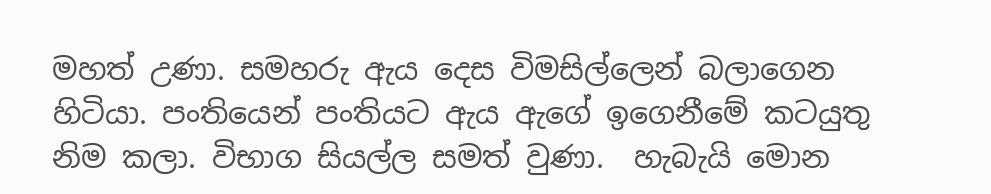මහත් උණා. සමහරු ඇය දෙස විමසිල්ලෙන් බලාගෙන හිටියා. පංතියෙන් පංතියට ඇය ඇගේ ඉගෙනීමේ කටයුතු නිම කලා. විභාග සියල්ල සමත් වුණා.  හැබැයි මොන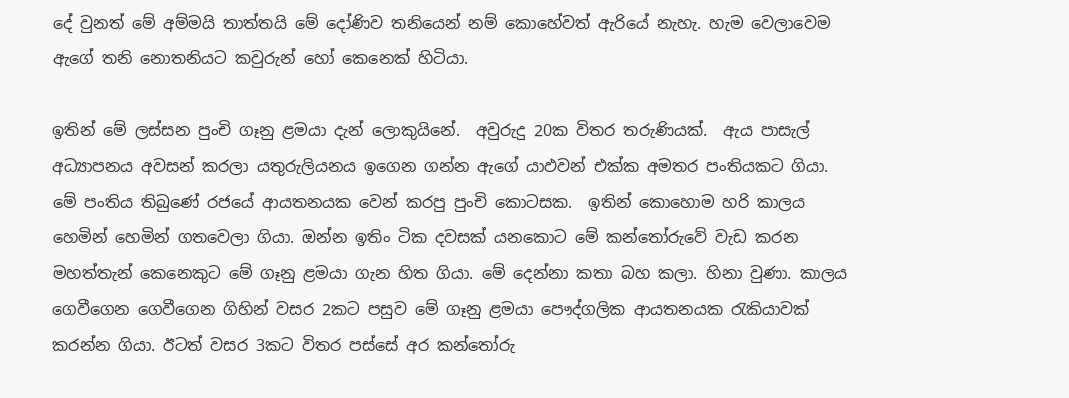දේ වුනත් මේ අම්මයි තාත්තයි මේ දෝණිව තනියෙන් නම් කොහේවත් ඇරියේ නැහැ. හැම වෙලාවෙම ඇගේ තනි නොතනියට කවුරුන් හෝ කෙනෙක් හිටියා.

ඉතින් මේ ලස්සන පුංචි ගෑනු ළමයා දැන් ලොකුයිනේ.  අවුරුදු 20ක විතර තරුණියක්.  ඇය පාසැල් අධ්‍යාපනය අවසන් කරලා යතුරුලියනය ඉගෙන ගන්න ඇගේ යාඵවන් එක්ක අමතර පංතියකට ගියා.  මේ පංතිය තිබුණේ රජයේ ආයතනයක වෙන් කරපු පුංචි කොටසක.  ඉතින් කොහොම හරි කාලය හෙමින් හෙමින් ගතවෙලා ගියා. ඔන්න ඉතිං ටික දවසක් යනකොට මේ කන්තෝරුවේ වැඩ කරන මහත්තැන් කෙනෙකුට මේ ගෑනු ළමයා ගැන හිත ගියා. මේ දෙන්නා කතා බහ කලා. හිනා වුණා. කාලය ගෙවීගෙන ගෙවීගෙන ගිහින් වසර 2කට පසුව මේ ගෑනු ළමයා පෞද්ගලික ආයතනයක රැකියාවක් කරන්න ගියා. ඊටත් වසර 3කට විතර පස්සේ අර කන්තෝරු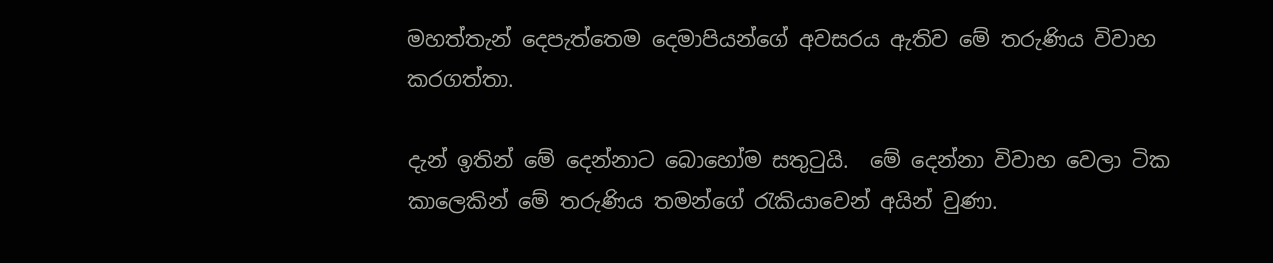මහත්තැන් දෙපැත්තෙම දෙමාපියන්ගේ අවසරය ඇතිව මේ තරුණිය විවාහ කරගත්තා.

දැන් ඉතින් මේ දෙන්නාට බොහෝම සතුටුයි.  මේ දෙන්නා විවාහ වෙලා ටික කාලෙකින් මේ තරුණිය තමන්ගේ රැකියාවෙන් අයින් වුණා.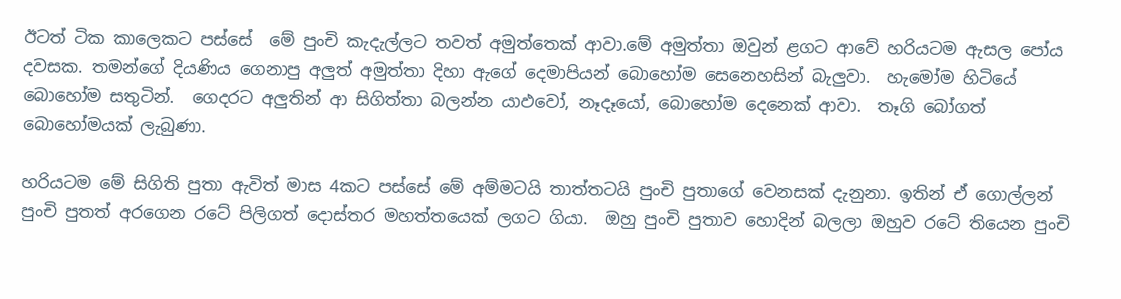ඊටත් ටික කාලෙකට පස්සේ  මේ පුංචි කැදැල්ලට තවත් අමුත්තෙක් ආවා.මේ අමුත්තා ඔවුන් ළගට ආවේ හරියටම ඇසල පෝය දවසක. තමන්ගේ දියණිය ගෙනාපු අලුත් අමුත්තා දිහා ඇගේ දෙමාපියන් බොහෝම සෙනෙහසින් බැලුවා.  හැමෝම හිටියේ බොහෝම සතුටින්.  ගෙදරට අලුතින් ආ සිගිත්තා බලන්න යාඵවෝ, නෑදෑයෝ, බොහෝම දෙනෙක් ආවා.  තෑගි බෝගත් බොහෝමයක් ලැබුණා.

හරියටම මේ සිගිති පුතා ඇවිත් මාස 4කට පස්සේ මේ අම්මටයි තාත්තටයි පුංචි පුතාගේ වෙනසක් දැනුනා. ඉතින් ඒ ගොල්ලන් පුංචි පුතත් අරගෙන රටේ පිලිගත් දොස්තර මහත්තයෙක් ලගට ගියා.  ඔහු පුංචි පුතාව හොදින් බලලා ඔහුව රටේ තියෙන පුංචි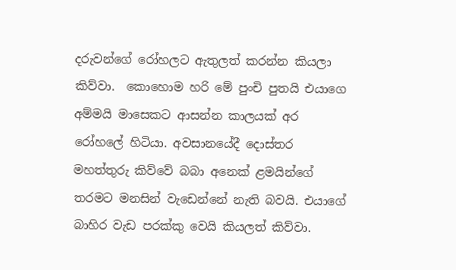දරුවන්ගේ රෝහලට ඇතුලත් කරන්න කියලා කිව්වා.  කොහොම හරි මේ පුංචි පුතයි එයාගෙ අම්මයි මාසෙකට ආසන්න කාලයක් අර රෝහලේ හිටියා. අවසානයේදී දොස්තර මහත්තුරු කිව්වේ බබා අනෙක් ළමයින්ගේ තරමට මනසින් වැඩෙන්නේ නැති බවයි. එයාගේ බාහිර වැඩ පරක්කු වෙයි කියලත් කිව්වා.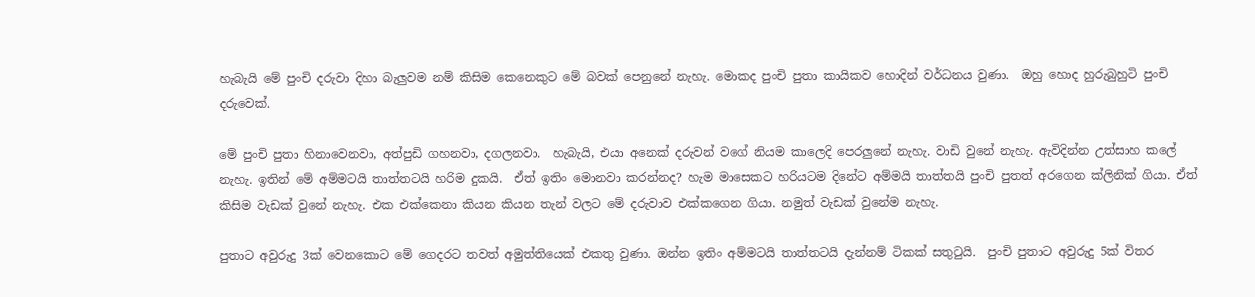හැබැයි මේ පුංචි දරුවා දිහා බැලුවම නම් කිසිම කෙනෙකුට මේ බවක් පෙනුනේ නැහැ. මොකද පුංචි පුතා කායිකව හොදින් වර්ධනය වුණා.  ඔහු හොද හුරුබුහුටි පුංචි දරුවෙක්.

මේ පුංචි පුතා හිනාවෙනවා, අත්පුඩි ගහනවා, දගලනවා.  හැබැයි, එයා අනෙක් දරුවන් වගේ නියම කාලෙදි පෙරලුනේ නැහැ. වාඩි වුනේ නැහැ. ඇවිදින්න උත්සාහ කලේ නැහැ. ඉතින් මේ අම්මටයි තාත්තටයි හරිම දුකයි.  ඒත් ඉතිං මොනවා කරන්නද? හැම මාසෙකට හරියටම දිනේට අම්මයි තාත්තයි පුංචි පුතත් අරගෙන ක්ලිනික් ගියා. ඒත් කිසිම වැඩක් වුනේ නැහැ. එක එක්කෙනා කියන කියන තැන් වලට මේ දරුවාව එක්කගෙන ගියා. නමුත් වැඩක් වුනේම නැහැ.

පුතාට අවුරුදු 3ක් වෙනකොට මේ ගෙදරට තවත් අමුත්තියෙක් එකතු වුණා. ඔන්න ඉතිං අම්මටයි තාත්තටයි දැන්නම් ටිකක් සතුටුයි.  පුංචි පුතාට අවුරුදු 5ක් විතර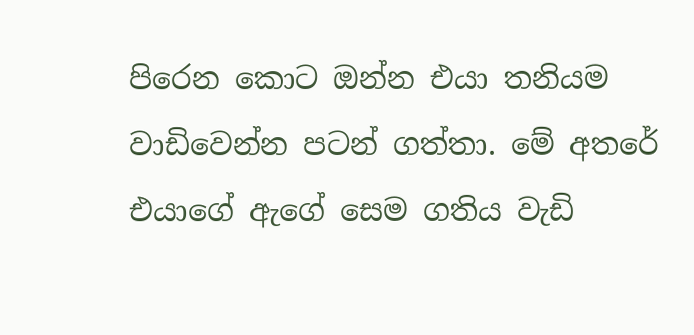පිරෙන කොට ඔන්න එයා තනියම වාඩිවෙන්න පටන් ගත්තා. මේ අතරේ එයාගේ ඇගේ සෙම ගතිය වැඩි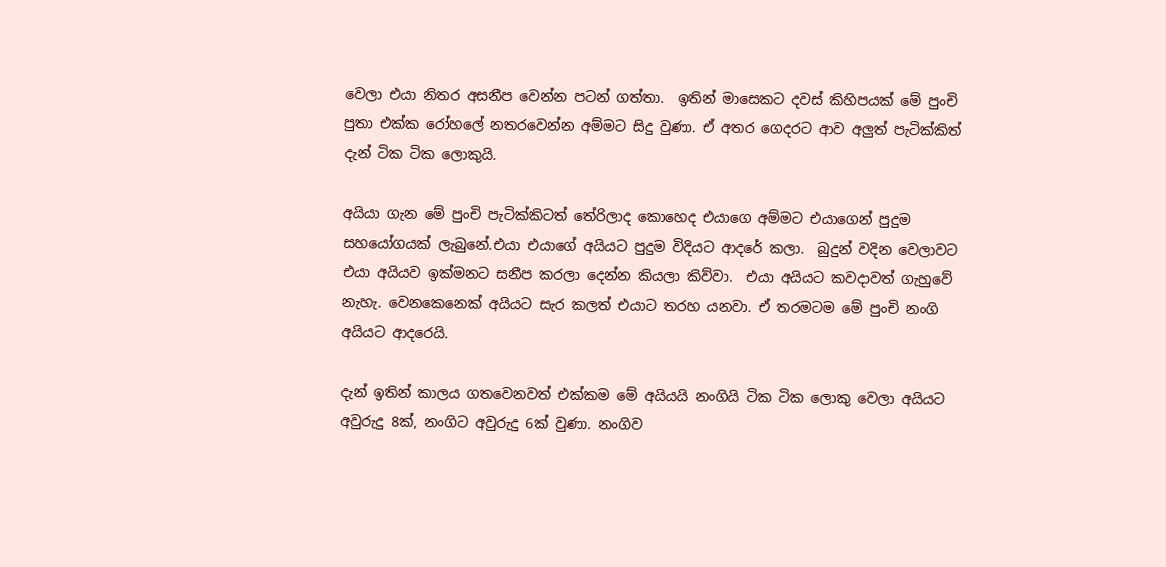වෙලා එයා නිතර අසනීප වෙන්න පටන් ගත්තා.  ඉතින් මාසෙකට දවස් කිහිපයක් මේ පුංචි පුතා එක්ක රෝහලේ නතරවෙන්න අම්මට සිදු වුණා. ඒ අතර ගෙදරට ආව අලුත් පැටික්කිත් දැන් ටික ටික ලොකුයි.

අයියා ගැන මේ පුංචි පැටික්කිටත් තේරිලාද කොහෙද එයාගෙ අම්මට එයාගෙන් පුදුම සහයෝගයක් ලැබුනේ.එයා එයාගේ අයියට පුදුම විදියට ආදරේ කලා.  බුදුන් වදින වෙලාවට එයා අයියව ඉක්මනට සනීප කරලා දෙන්න කියලා කිව්වා.  එයා අයියට කවදාවත් ගැහුවේ නැහැ. වෙනකෙනෙක් අයියට සැර කලත් එයාට තරහ යනවා. ඒ තරමටම මේ පුංචි නංගි අයියට ආදරෙයි.

දැන් ඉතින් කාලය ගතවෙනවත් එක්කම මේ අයියයි නංගියි ටික ටික ලොකු වෙලා අයියට අවුරුදු 8ක්, නංගිට අවුරුදු 6ක් වුණා. නංගිව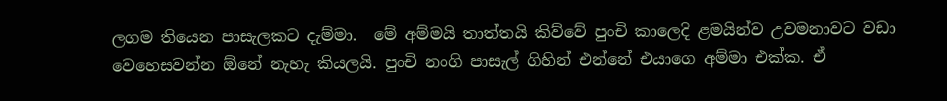ලගම තියෙන පාසැලකට දැම්මා.  මේ අම්මයි තාත්තයි කිව්වේ පුංචි කාලෙදි ළමයින්ව උවමනාවට වඩා වෙහෙසවන්න ඕනේ නැහැ කියලයි. පුංචි නංගි පාසැල් ගිහින් එන්නේ එයාගෙ අම්මා එක්ක. ඒ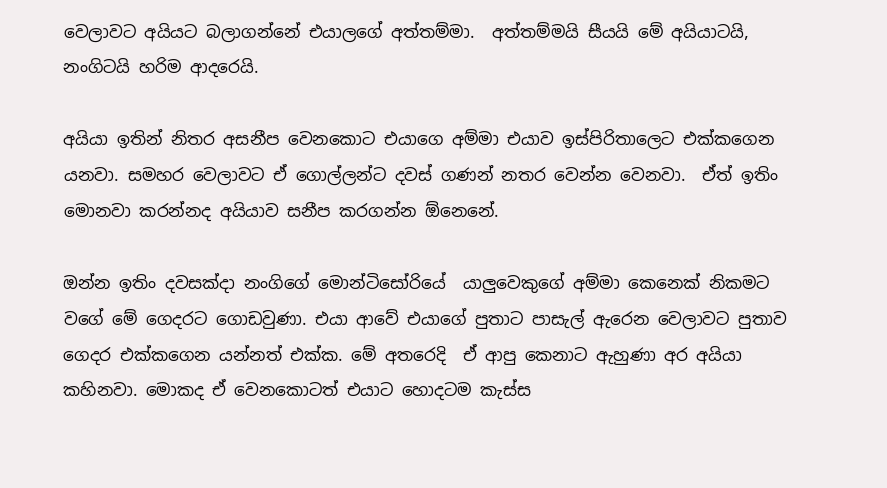වෙලාවට අයියට බලාගන්නේ එයාලගේ අත්තම්මා.  අත්තම්මයි සීයයි මේ අයියාටයි, නංගිටයි හරිම ආදරෙයි.

අයියා ඉතින් නිතර අසනීප වෙනකොට එයාගෙ අම්මා එයාව ඉස්පිරිතාලෙට එක්කගෙන යනවා. සමහර වෙලාවට ඒ ගොල්ලන්ට දවස් ගණන් නතර වෙන්න වෙනවා.  ඒත් ඉතිං මොනවා කරන්නද අයියාව සනීප කරගන්න ඕනෙනේ.

ඔන්න ඉතිං දවසක්දා නංගිගේ මොන්ටිසෝරියේ  යාලුවෙකුගේ අම්මා කෙනෙක් නිකමට වගේ මේ ගෙදරට ගොඩවුණා. එයා ආවේ එයාගේ පුතාට පාසැල් ඇරෙන වෙලාවට පුතාව ගෙදර එක්කගෙන යන්නත් එක්ක. මේ අතරෙදි  ඒ ආපු කෙනාට ඇහුණා අර අයියා කහිනවා. මොකද ඒ වෙනකොටත් එයාට හොදටම කැස්ස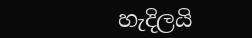හැදිලයි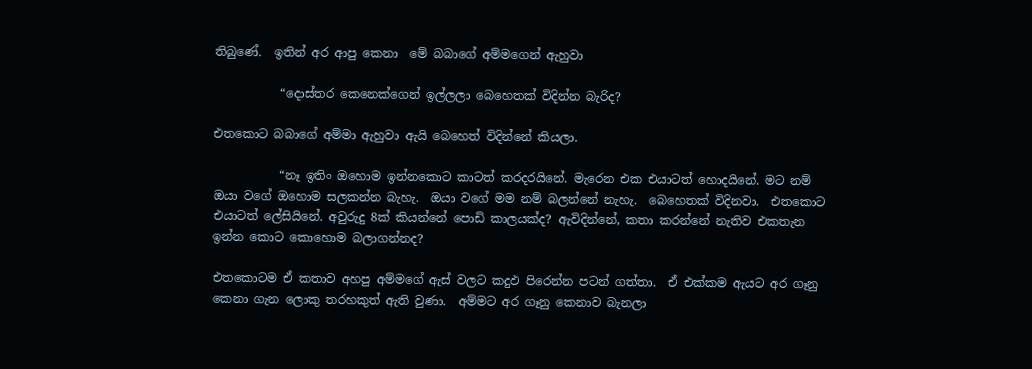තිබුණේ.  ඉතින් අර ආපු කෙනා  මේ බබාගේ අම්මගෙන් ඇහුවා

           “දොස්තර කෙනෙක්ගෙන් ඉල්ලලා බෙහෙතක් විදින්න බැරිද?

එතකොට බබාගේ අම්මා ඇහුවා ඇයි බෙහෙත් විදින්නේ කියලා.

           “නෑ ඉතිං ඔහොම ඉන්නකොට කාටත් කරදරයිනේ. මැරෙන එක එයාටත් හොදයිනේ. මට නම් ඔයා වගේ ඔහොම සලකන්න බැහැ.  ඔයා වගේ මම නම් බලන්නේ නැහැ.  බෙහෙතක් විදිනවා.  එතකොට එයාටත් ලේසියිනේ. අවුරුදු 8ක් කියන්නේ පොඩි කාලයක්ද? ඇවිදින්නේ, කතා කරන්නේ නැතිව එකතැන ඉන්න කොට කොහොම බලාගන්නද?

එතකොටම ඒ කතාව අහපු අම්මගේ ඇස් වලට කදුඵ පිරෙන්න පටන් ගත්තා.  ඒ එක්කම ඇයට අර ගෑනු කෙනා ගැන ලොකු තරහකුත් ඇති වුණා.  අම්මට අර ගෑනු කෙනාව බැනලා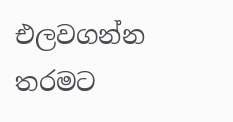එලවගන්න තරමට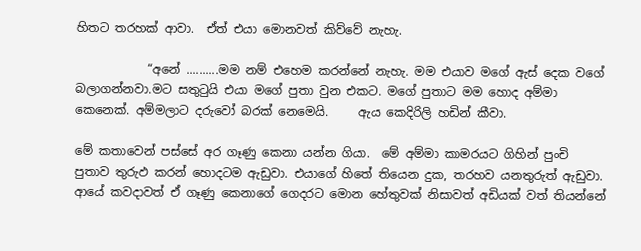හිතට තරහක් ආවා.  ඒත් එයා මොනවත් කිව්වේ නැහැ.

            “අනේ ..........මම නම් එහෙම කරන්නේ නැහැ. මම එයාව මගේ ඇස් දෙක වගේ බලාගන්නවා.මට සතුටුයි එයා මගේ පුතා වුන එකට. මගේ පුතාට මම හොද අම්මා කෙනෙක්. අම්මලාට දරුවෝ බරක් නෙමෙයි.     ඇය කෙදිරිලි හඩින් කීවා.

මේ කතාවෙන් පස්සේ අර ගෑණු කෙනා යන්න ගියා.  මේ අම්මා කාමරයට ගිහින් පුංචි පුතාව තුරුඵ කරන් හොදටම ඇඩුවා. එයාගේ හිතේ තියෙන දුක, තරහව යනතුරුත් ඇඩුවා.  ආයේ කවදාවත් ඒ ගෑණු කෙනාගේ ගෙදරට මොන හේතුවක් නිසාවත් අඩියක් වත් තියන්නේ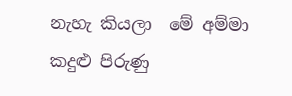නැහැ කියලා  මේ අම්මා කදුළු පිරුණු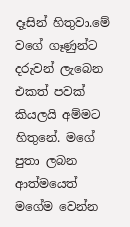දෑසින් හිතුවා.මේ වගේ ගෑණුන්ට දරුවන් ලැබෙන එකත් පවක් කියලයි අම්මට හිතුනේ. මගේ පුතා ලබන ආත්මයෙත් මගේම වෙන්න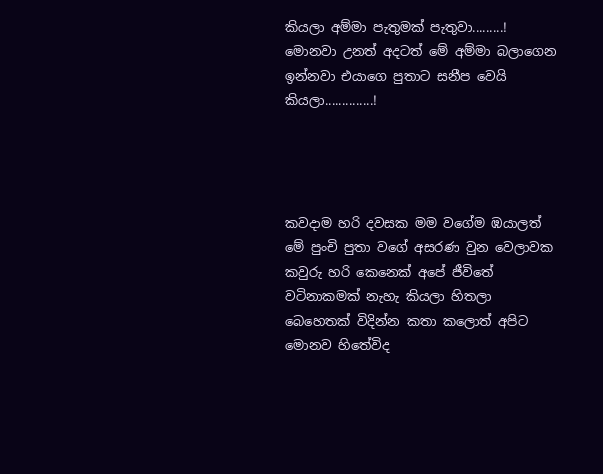කියලා අම්මා පැතුමක් පැතුවා.........!  මොනවා උනත් අදටත් මේ අම්මා බලාගෙන ඉන්නවා එයාගෙ පුතාට සනීප වෙයි කියලා..............!




කවදාම හරි දවසක මම වගේම ඹයාලත් මේ පුංචි පුතා වගේ අසරණ වුන වෙලාවක කවුරු හරි කෙනෙක් අපේ ජීවිතේ වටිනාකමක් නැහැ කියලා හිතලා බෙහෙතක් විදින්න කතා කලොත් අපිට මොනව හිතේවිද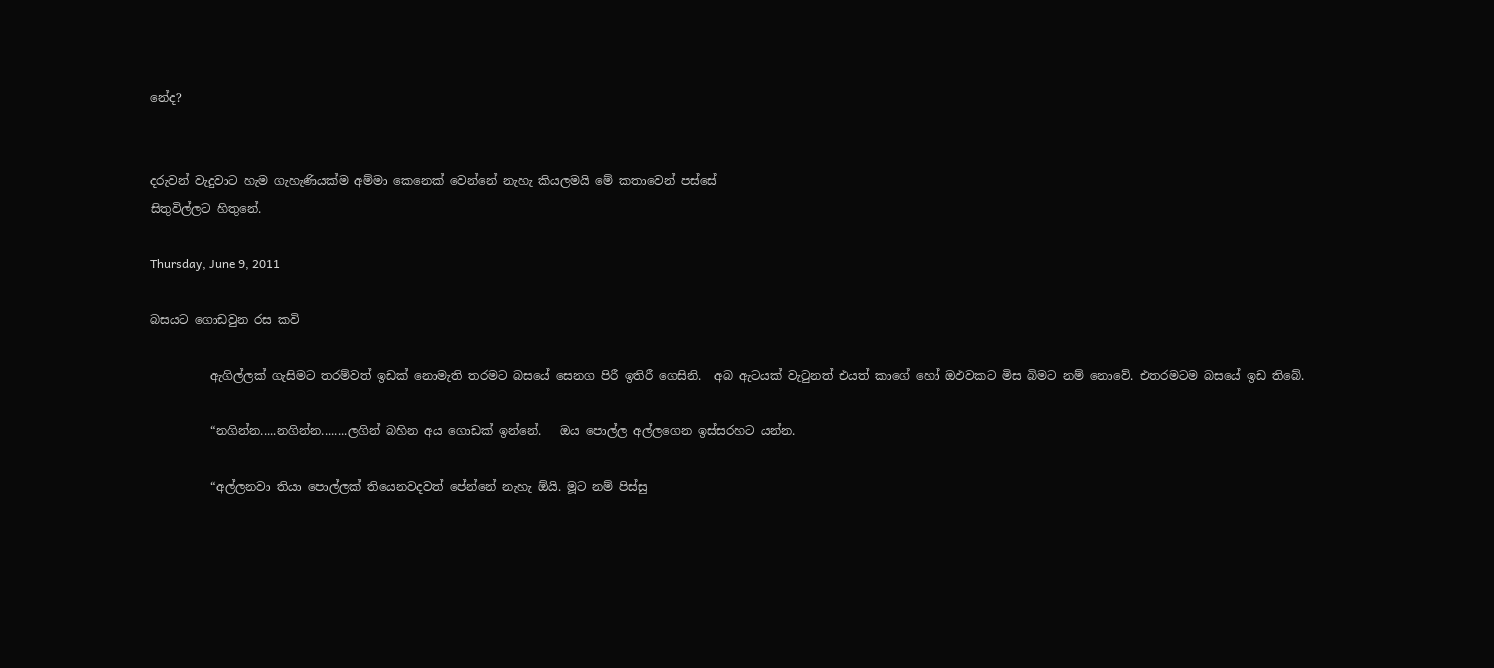නේද?


දරුවන් වැදුවාට හැම ගැහැණියක්ම අම්මා කෙනෙක් වෙන්නේ නැහැ කියලමයි මේ කතාවෙන් පස්සේ
සිතුවිල්ලට හිතුනේ.

Thursday, June 9, 2011

බසයට ගොඩවුන රස කවි

          ඇගිල්ලක් ගැසිමට තරම්වත් ඉඩක් නොමැති තරමට බසයේ සෙනග පිරී ඉතිරී ගෙසිනි.  අබ ඇටයක් වැටුනත් එයත් කාගේ හෝ ඔඵවකට මිස බිමට නම් නොවේ. එතරමටම බසයේ ඉඩ තිබේ.

          “නගින්න.....නගින්න........ලගින් බහින අය ගොඩක් ඉන්නේ.   ඔය පොල්ල අල්ලගෙන ඉස්සරහට යන්න.

          “අල්ලනවා තියා පොල්ලක් තියෙනවදවත් පේන්නේ නැහැ ඕයි. මූට නම් පිස්සු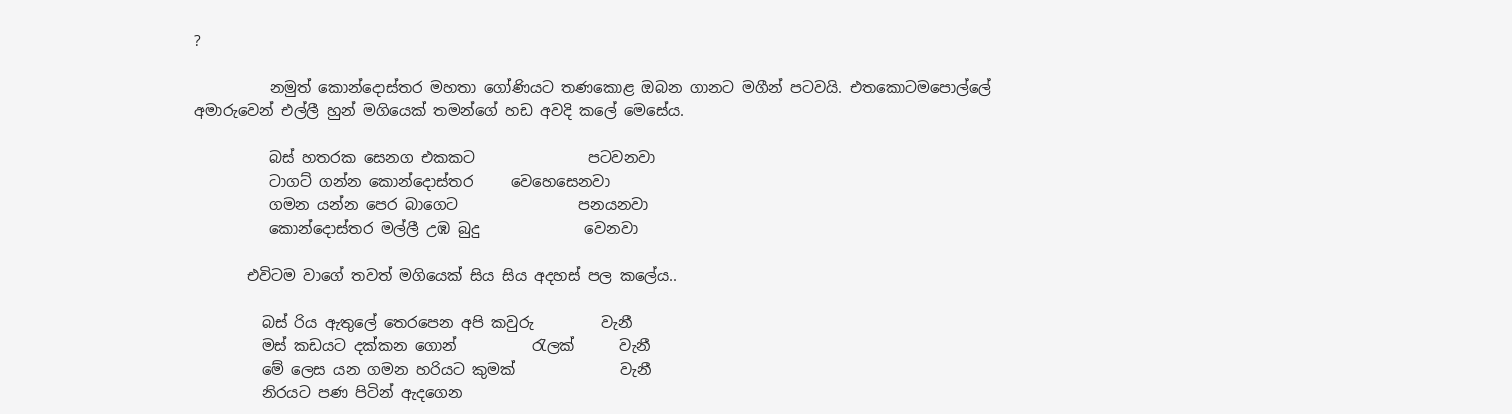?

          නමුත් කොන්දොස්තර මහතා ගෝණියට තණකොළ ඔබන ගානට මගීන් පටවයි. එතකොටමපොල්ලේ අමාරුවෙන් එල්ලී හුන් මගියෙක් තමන්ගේ හඩ අවදි කලේ මෙසේය.

          බස් හතරක සෙනග එකකට               පටවනවා
          ටාගට් ගන්න කොන්දොස්තර     වෙහෙසෙනවා
          ගමන යන්න පෙර බාගෙට                පනයනවා
          කොන්දොස්තර මල්ලී උඹ බුදු              වෙනවා

       එවිටම වාගේ තවත් මගියෙක් සිය සිය අදහස් පල කලේය..

         බස් රිය ඇතුලේ තෙරපෙන අපි කවුරු         වැනී
         මස් කඩයට දක්කන ගොන්          රැලක්      වැනී
         මේ ලෙස යන ගමන හරියට කුමක්              වැනී
         නිරයට පණ පිටින් ඇදගෙන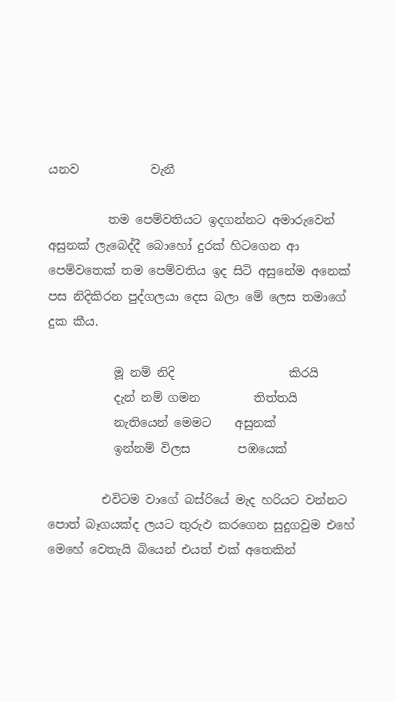යනව            වැනී

          තම පෙම්වතියට ඉදගන්නට අමාරුවෙන් අසුනක් ලැබෙද්දී බොහෝ දුරක් හිටගෙන ආ පෙම්වතෙක් තම පෙම්වතිය ඉද සිටි අසුනේම අනෙක් පස නිදිකිරන පුද්ගලයා දෙස බලා මේ ලෙස තමාගේ දුක කීය.

           මූ නම් නිදි                   කිරයි
           දැන් නම් ගමන         තිත්තයි
           නැතියෙන් මෙමට    අසුනක්
           ඉන්නම් විලස        පඹයෙක්

         එවිටම වාගේ බස්රියේ මැද හරියට වන්නට පොත් බෑගයක්ද ලයට තුරුඵ කරගෙන සුදුගවුම එහේ මෙහේ වෙතැයි බියෙන් එයත් එක් අතෙකින්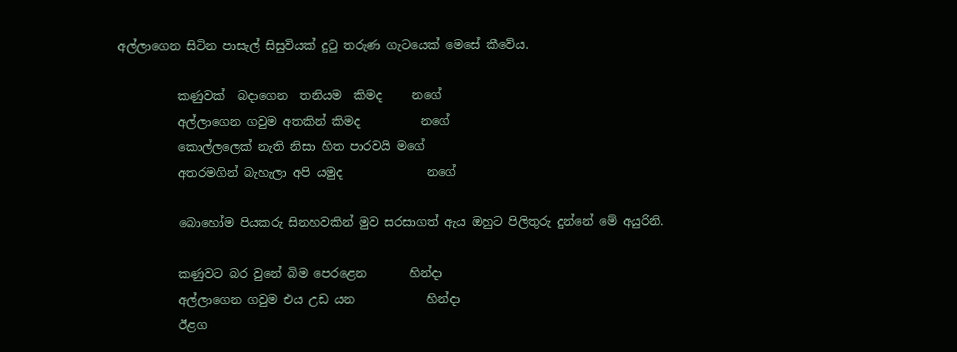අල්ලාගෙන සිටින පාසැල් සිසුවියක් දුටු තරුණ ගැටයෙක් මෙසේ කීවේය.

          කණුවක්  බදාගෙන  තනියම  කිමද     නගේ
          අල්ලාගෙන ගවුම අතකින් කිමද          නගේ
          කොල්ලලෙක් නැති නිසා හිත පාරවයි මගේ
          අතරමගින් බැහැලා අපි යමුද              නගේ

          බොහෝම පියකරු සිනහවකින් මුව සරසාගත් ඇය ඔහුට පිලිතුරු දුන්නේ මේ අයුරිනි.

          කණුවට බර වුනේ බිම පෙරළෙන       හින්දා
          අල්ලාගෙන ගවුම එය උඩ යන            හින්දා
          ඊළග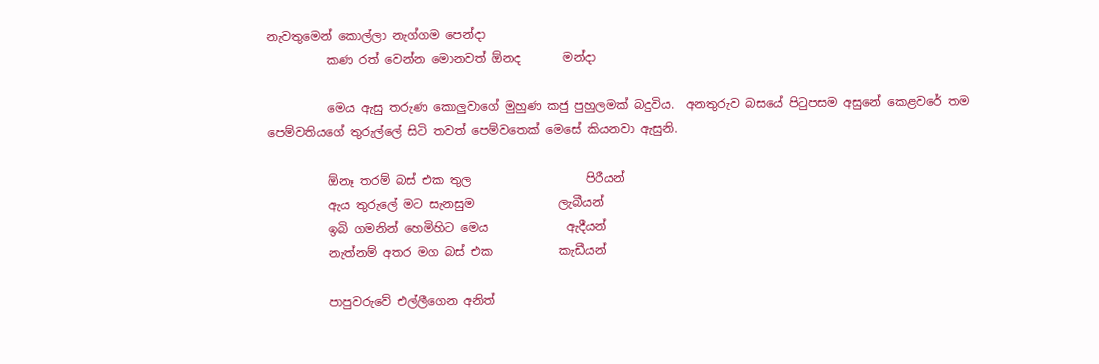නැවතුමෙන් කොල්ලා නැග්ගම පෙන්දා
          කණ රත් වෙන්න මොනවත් ඕනද       මන්දා

          මෙය ඇසු තරුණ කොලුවාගේ මුහුණ කජු පුහුලමක් බදුවිය.  අනතුරුව බසයේ පිටුපසම අසුනේ කෙළවරේ තම පෙම්වතියගේ තුරුල්ලේ සිටි තවත් පෙම්වතෙක් මෙසේ කියනවා ඇසුනි.

          ඕනෑ තරම් බස් එක තුල                   පිරීයන්
          ඇය තුරුලේ මට සැනසුම              ලැබීයන්
          ඉබි ගමනින් හෙමිහිට මෙය             ඇදීයන්
          නැත්නම් අතර මග බස් එක           කැඩීයන්

          පාපුවරුවේ එල්ලීගෙන අනිත්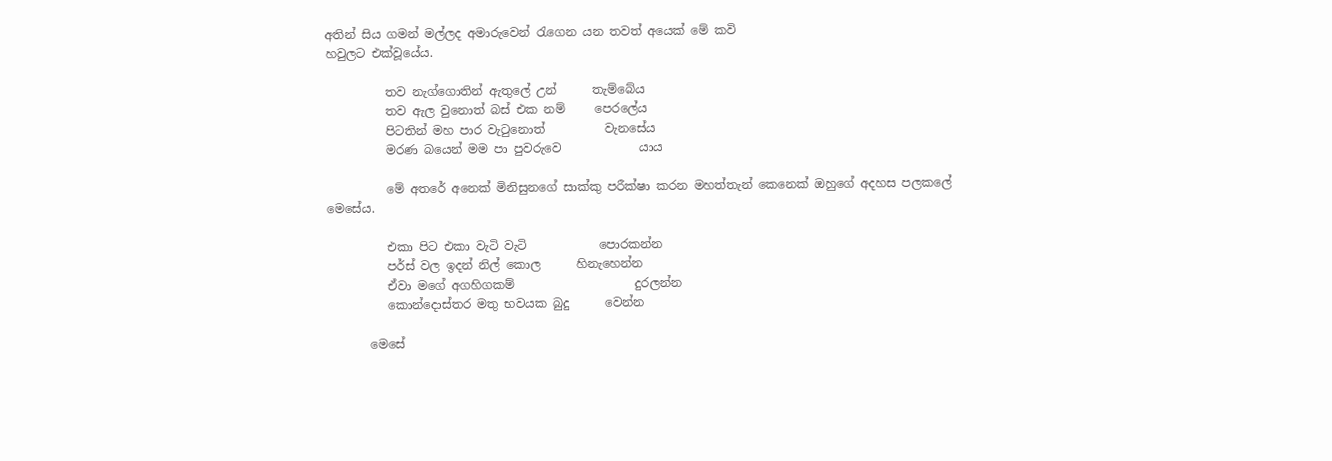අතින් සිය ගමන් මල්ලද අමාරුවෙන් රැගෙන යන තවත් අයෙක් මේ කවි
හවුලට එක්වූයේය.

          තව නැග්ගොතින් ඇතුලේ උන්      තැම්බේය
          තව ඇල වුනොත් බස් එක නම්     පෙරලේය
          පිටතින් මහ පාර වැටුනොත්          වැනසේය
          මරණ බයෙන් මම පා පුවරුවෙ             යාය

          මේ අතරේ අනෙක් මිනිසුනගේ සාක්කු පරීක්ෂා කරන මහත්තැන් කෙනෙක් ඔහුගේ අදහස පලකලේ මෙසේය.

          එකා පිට එකා වැටි වැටි            පොරකන්න
          පර්ස් වල ඉදන් නිල් කොල      හිනැහෙන්න
          ඒවා මගේ අගහිගකම්                    දුරලන්න
          කොන්දොස්තර මතු භවයක බුදු      වෙන්න

       මෙසේ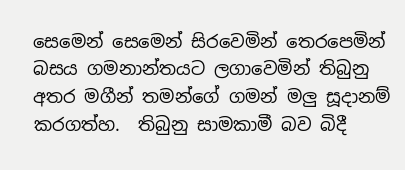සෙමෙන් සෙමෙන් සිරවෙමින් තෙරපෙමින් බසය ගමනාන්තයට ලගාවෙමින් තිබුනු අතර මගීන් තමන්ගේ ගමන් මලු සූදානම් කරගත්හ.  තිබුනු සාමකාමී බව බිදී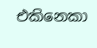එකිනෙකා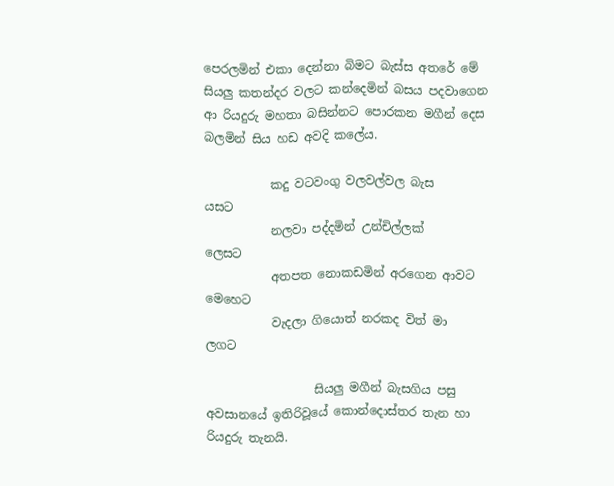පෙරලමින් එකා දෙන්නා බිමට බැස්ස අතරේ මේ සියලු කතන්දර වලට කන්දෙමින් බසය පදවාගෙන ආ රියදුරු මහතා බසින්නට පොරකන මගීන් දෙස බලමින් සිය හඩ අවදි කලේය.

           කදු වටවංගු වලවල්වල බැස                 යසට
           නලවා පද්දමින් උන්චිල්ලක්               ලෙසට
           අතපත නොකඩමින් අරගෙන ආවට මෙහෙට
           වැදලා ගියොත් නරකද විත් මා              ලගට

                  සියලු මගීන් බැසගිය පසු අවසානයේ ඉතිරිවූයේ කොන්දොස්තර තැන හා රියදුරු තැනයි.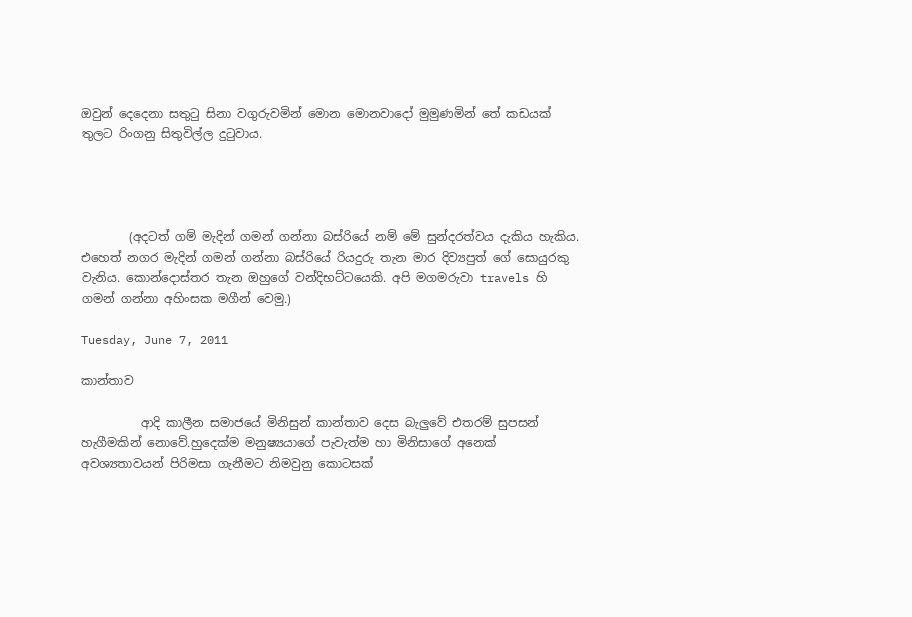ඔවුන් දෙදෙනා සතුටු සිනා වගුරුවමින් මොන මොනවාදෝ මුමුණමින් තේ කඩයක් තුලට රිංගනු සිතුවිල්ල දුටුවාය.




        (අදටත් ගම් මැදින් ගමන් ගන්නා බස්රියේ නම් මේ සුන්දරත්වය දැකිය හැකිය. එහෙත් නගර මැදින් ගමන් ගන්නා බස්රියේ රියදුරු තැන මාර දිව්‍යපුත් ගේ සොයුරකු වැනිය. කොන්දොස්තර තැන ඔහුගේ වන්දිභට්ටයෙකි. අපි මගමරුවා travels හි ගමන් ගන්නා අහිංසක මගීන් වෙමු.)

Tuesday, June 7, 2011

කාන්තාව

          ආදි කාලීන සමාජයේ මිනිසුන් කාන්තාව දෙස බැලුවේ එතරම් සුපසන් හැගීමකින් නොවේ.හුදෙක්ම මනුෂ්‍යයාගේ පැවැත්ම හා මිනිසාගේ අනෙක් අවශ්‍යතාවයන් පිරිමසා ගැනීමට නිමවුනු කොටසක්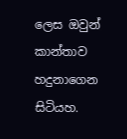ලෙස ඔවුන් කාන්තාව හදුනාගෙන සිටියහ.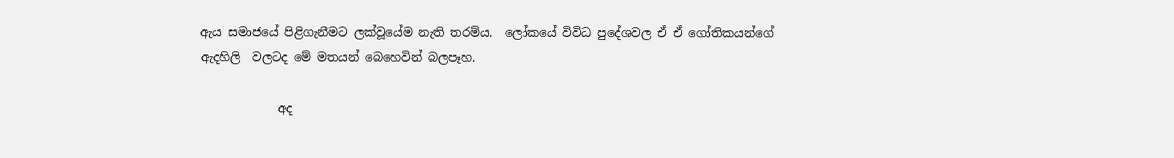ඇය සමාජයේ පිළිගැනීමට ලක්වූයේම නැති තරම්ය.  ලෝකයේ විවිධ පුදේශවල ඒ ඒ ගෝතිකයන්ගේ ඇදහිලි  වලටද මේ මතයන් බෙහෙවින් බලපෑහ.

             අද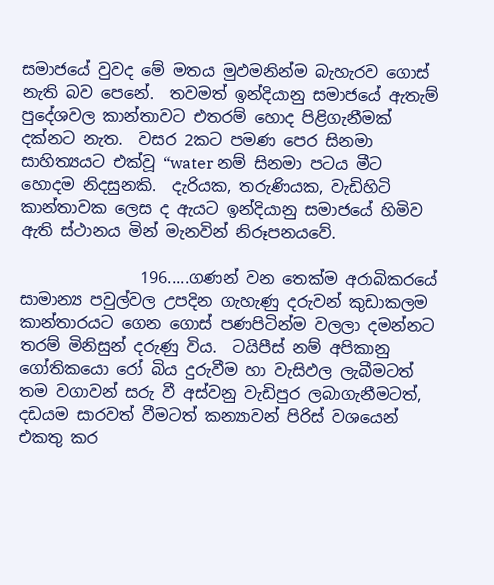සමාජයේ වුවද මේ මතය මුඵමනින්ම බැහැරව ගොස් නැති බව පෙනේ.  තවමත් ඉන්දියානු සමාජයේ ඇතැම් පුදේශවල කාන්තාවට එතරම් හොද පිළිගැනීමක් දක්නට නැත.  වසර 2කට පමණ පෙර සිනමා සාහිත්‍යයට එක්වූ “water නම් සිනමා පටය මීට හොදම නිදසුනකි.  දැරියක, තරුණියක, වැඩිහිටි කාන්තාවක ලෙස ද ඇයට ඉන්දියානු සමාජයේ හිමිව ඇති ස්ථානය මින් මැනවින් නිරූපනයවේ.

               196.....ගණන් වන තෙක්ම අරාබිකරයේ සාමාන්‍ය පවුල්වල උපදින ගැහැණු දරුවන් කුඩාකලම කාන්තාරයට ගෙන ගොස් පණපිටින්ම වලලා දමන්නට තරම් මිනිසුන් දරුණු විය.  ටයිපීස් නම් අපිකානු ගෝතිකයො රෝ බිය දුරුවීම හා වැසිඵල ලැබීමටත් තම වගාවන් සරු වී අස්වනු වැඩිපුර ලබාගැනීමටත්, දඩයම සාරවත් වීමටත් කන්‍යාවන් පිරිස් වශයෙන් එකතු කර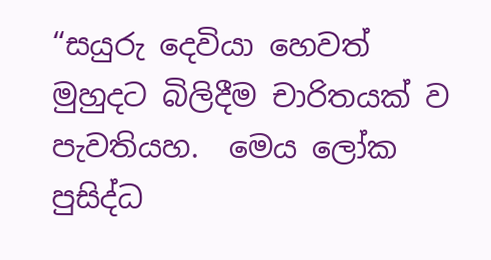“සයුරු දෙවියා හෙවත් මුහුදට බිලිදීම චාරිතයක් ව පැවතියහ.  මෙය ලෝක පුසිද්ධ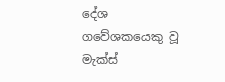දේශ ගවේශකයෙකු වූ මැක්ස්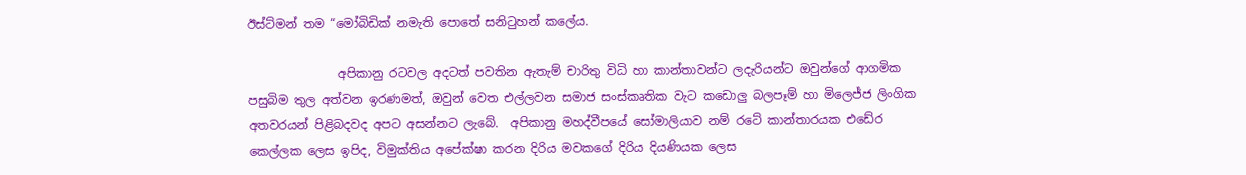ඊස්ට්මන් තම “මෝබිඩික් නමැති පොතේ සනිටුහන් කලේය.

               අපිකානු රටවල අදටත් පවතින ඇතැම් චාරිතු විධි හා කාන්තාවන්ට ලදැරියන්ට ඔවුන්ගේ ආගමික පසුබිම තුල අත්වන ඉරණමත්, ඔවුන් වෙත එල්ලවන සමාජ සංස්කෘතික වැට කඩොලු බලපෑම් හා මිලෙජ්ජ ලිංගික අතවරයන් පිළිබදවද අපට අසන්නට ලැබේ.  අපිකානු මහද්වීපයේ සෝමාලියාව නම් රටේ කාන්තාරයක එඩේර කෙල්ලක ලෙස ඉපිද, විමුක්තිය අපේක්ෂා කරන දිරිය මවකගේ දිරිය දියණියක ලෙස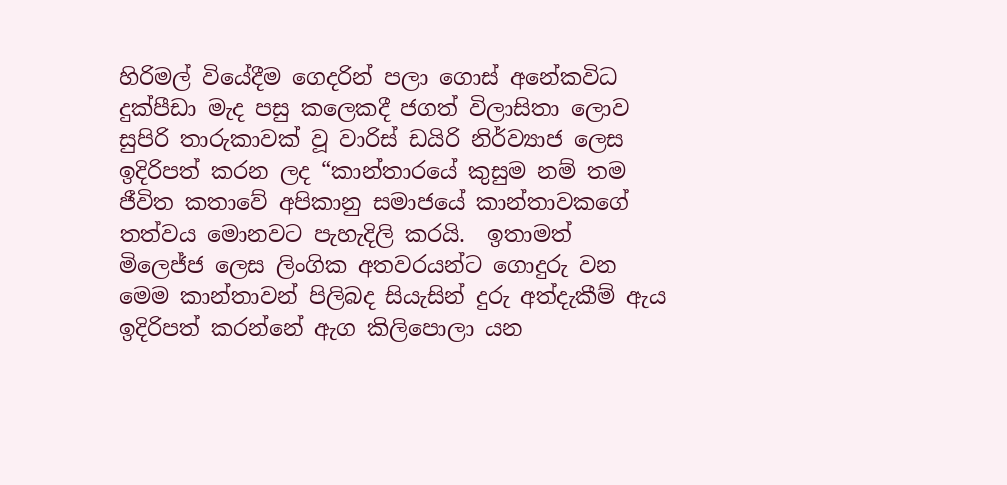හිරිමල් වියේදීම ගෙදරින් පලා ගොස් අනේකවිධ දුක්පීඩා මැද පසු කලෙකදී ජගත් විලාසිතා ලොව සුපිරි තාරුකාවක් වූ වාරිස් ඩයිරි නිර්ව්‍යාජ ලෙස ඉදිරිපත් කරන ලද “කාන්තාරයේ කුසුම නම් තම ජීවිත කතාවේ අපිකානු සමාජයේ කාන්තාවකගේ තත්වය මොනවට පැහැදිලි කරයි.  ඉතාමත් මිලෙජ්ජ ලෙස ලිංගික අතවරයන්ට ගොදුරු වන මෙම කාන්තාවන් පිලිබද සියැසින් දුරු අත්දැකීම් ඇය ඉදිරිපත් කරන්නේ ඇග කිලිපොලා යන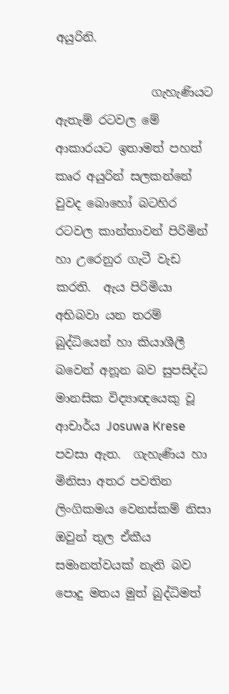අයුරිනි.

                ගැහැණියට ඇතැම් රටවල මේ ආකාරයට ඉතාමත් පහත්  කෘර අයුරින් සලකන්නේ වුවද බොහෝ බටහිර රටවල කාන්තාවන් පිරිමින් හා උරෙනුර ගැටී වැඩ කරති.  ඇය පිරිමියා අභිබවා යන තරම් බුද්ධියෙන් හා කියාශීලී බවෙන් අනූන බව සුපසිද්ධ මානසික විද්‍යාඥයෙකු වූ ආචාර්ය Josuwa Krese පවසා ඇත.  ගැහැණිය හා මිනිසා අතර පවතින ලිංගිකමය වෙනස්කම් නිසා ඔවුන් තුල ඒකීය සමානත්වයක් නැති බව පොදු මතය මුත් බුද්ධිමත්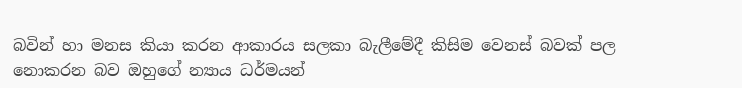බවින් හා මනස කියා කරන ආකාරය සලකා බැලීමේදී කිසිම වෙනස් බවක් පල නොකරන බව ඔහුගේ න්‍යාය ධර්මයන්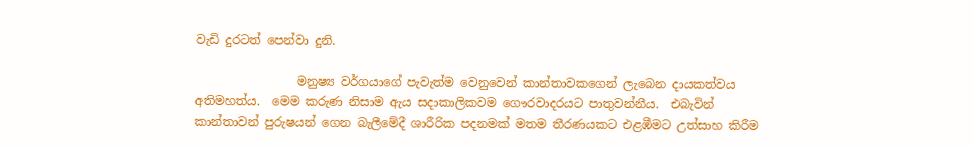වැඩි දුරටත් පෙන්වා දුනි.

                 මනුෂ්‍ය වර්ගයාගේ පැවැත්ම වෙනුවෙන් කාන්තාවකගෙන් ලැබෙන දායකත්වය අතිමහත්ය.  මෙම කරුණ නිසාම ඇය සදාකාලිකවම ගෞරවාදරයට පාතුවන්නීය.  එබැවින් කාන්තාවන් පුරුෂයන් ගෙන බැලීමේදී ශාරීරික පදනමක් මතම තීරණයකට එළඹීමට උත්සාහ කිරීම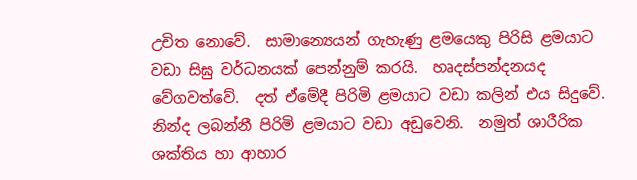උචිත නොවේ.  සාමාන්‍යෙයන් ගැහැණු ළමයෙකු පිරිසි ළමයාට වඩා සිඝු වර්ධනයක් පෙන්නුම් කරයි.  හෘදස්පන්දනයද වේගවත්වේ.  දත් ඒමේදී පිරිමි ළමයාට වඩා කලින් එය සිදුවේ.  නින්ද ලබන්නී පිරිමි ළමයාට වඩා අඩුවෙනි.  නමුත් ශාරීරික ශක්තිය හා ආහාර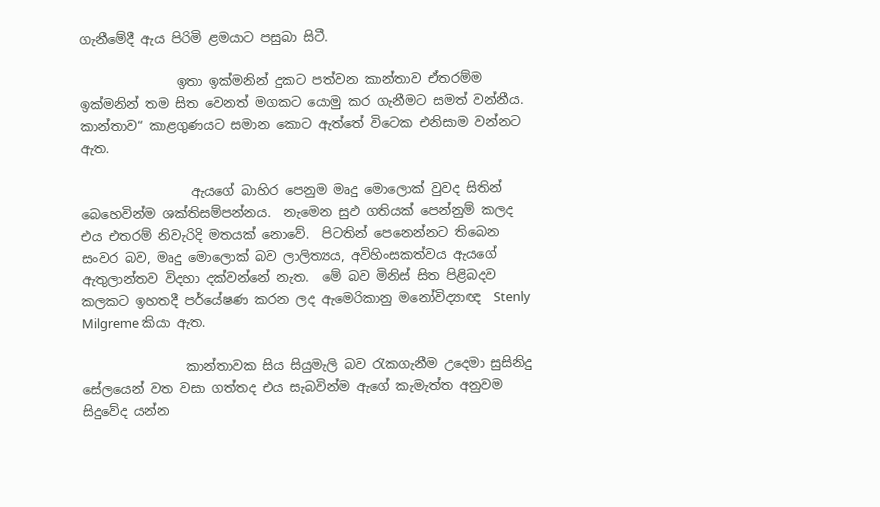ගැනීමේදී ඇය පිරිමි ළමයාට පසුබා සිටී.

               ඉතා ඉක්මනින් දුකට පත්වන කාන්තාව ඒතරම්ම ඉක්මනින් තම සිත වෙනත් මගකට යොමු කර ගැනීමට සමත් වන්නීය.  කාන්තාව“ කාළගුණයට සමාන කොට ඇත්තේ විටෙක එනිසාම වන්නට ඇත.

                 ඇයගේ බාහිර පෙනුම මෘදු මොලොක් වුවද සිතින් බෙහෙවින්ම ශක්තිසම්පන්නය.  නැමෙන සුඵ ගතියක් පෙන්නුම් කලද එය එතරම් නිවැරිදි මතයක් නොවේ.  පිටතින් පෙනෙන්නට තිබෙන සංවර බව, මෘදු මොලොක් බව ලාලිත්‍යය, අවිහිංසකත්වය ඇයගේ ඇතුලාන්තව විදහා දක්වන්නේ නැත.  මේ බව මිනිස් සිත පිළිබදව කලකට ඉහතදී පර්යේෂණ කරන ලද ඇමෙරිකානු මනෝවිද්‍යාඥ  Stenly Milgreme කියා ඇත.

                කාන්තාවක සිය සියුමැලි බව රැකගැනීම උදෙමා සුසිනිදු සේලයෙන් වත වසා ගත්තද එය සැබවින්ම ඇගේ කැමැත්ත අනුවම සිදුවේද යන්න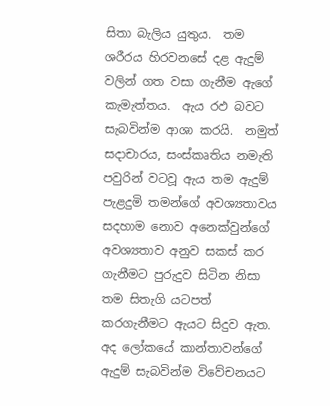සිතා බැලිය යුතුය.  තම ශරීරය හිරවනසේ දළ ඇදුම් වලින් ගත වසා ගැනීම ඇගේ කැමැත්තය.  ඇය රඵ බවට සැබවින්ම ආශා කරයි.  නමුත් සදාචාරය, සංස්කෘතිය නමැති පවුරින් වටවූ ඇය තම ඇදුම් පැළදුමි තමන්ගේ අවශ්‍යතාවය සදහාම නොව අනෙක්වුන්ගේ අවශ්‍යතාව අනුව සකස් කර ගැනීමට පුරුදුව සිටින නිසා තම සිතැගි යටපත් කරගැනීමට ඇයට සිදුව ඇත.  අද ලෝකයේ කාන්තාවන්ගේ ඇදුම් සැබවින්ම විවේචනයට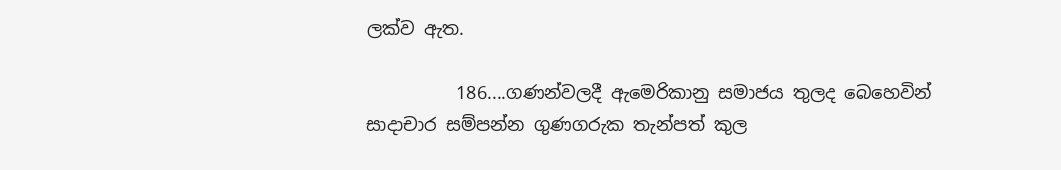ලක්ව ඇත.

          186....ගණන්වලදී ඇමෙරිකානු සමාජය තුලද බෙහෙවින් සාදාචාර සම්පන්න ගුණගරුක තැන්පත් කුල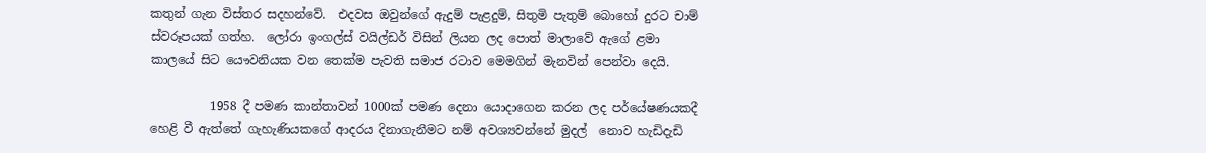කතුන් ගැන විස්තර සදහන්වේ.  එදවස ඔවුන්ගේ ඇදුම් පැළදුම්, සිතුමි පැතුම් බොහෝ දුරට චාම් ස්වරූපයක් ගත්හ.  ලෝරා ඉංගල්ස් වයිල්ඩර් විසින් ලියන ලද පොත් මාලාවේ ඇගේ ළමා කාලයේ සිට යෞවනියක වන තෙක්ම පැවති සමාජ රටාව මෙමගින් මැනවින් පෙන්වා දෙයි.

          1958 දී පමණ කාන්තාවන් 1000ක් පමණ දෙනා යොදාගෙන කරන ලද පර්යේෂණයකදී හෙළි වී ඇත්තේ ගැහැණියකගේ ආදරය දිනාගැනීමට නම් අවශ්‍යවන්නේ මුදල්  නොව හැඩිදැඩි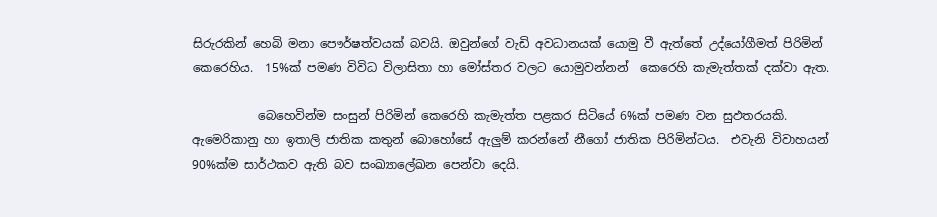සිරුරකින් හෙබි මනා පෞර්ෂත්වයක් බවයි. ඔවුන්ගේ වැඩි අවධානයක් යොමු වී ඇත්තේ උද්යෝගීමත් පිරිමින් කෙරෙහිය.  15%ක් පමණ විවිධ විලාසිතා හා මෝස්තර වලට යොමුවන්නන්  කෙරෙහි කැමැත්තක් දක්වා ඇත.

           බෙහෙවින්ම සංසුන් පිරිමින් කෙරෙහි කැමැත්ත පළකර සිටියේ 6%ක් පමණ වන සුඵතරයකි.  ඇමෙරිකානු හා ඉතාලි ජාතික කතුන් බොහෝසේ ඇලුම් කරන්නේ නීගෝ ජාතික පිරිමින්ටය.  එවැනි විවාහයන් 90%ක්ම සාර්ථකව ඇති බව සංඛ්‍යාලේඛන පෙන්වා දෙයි.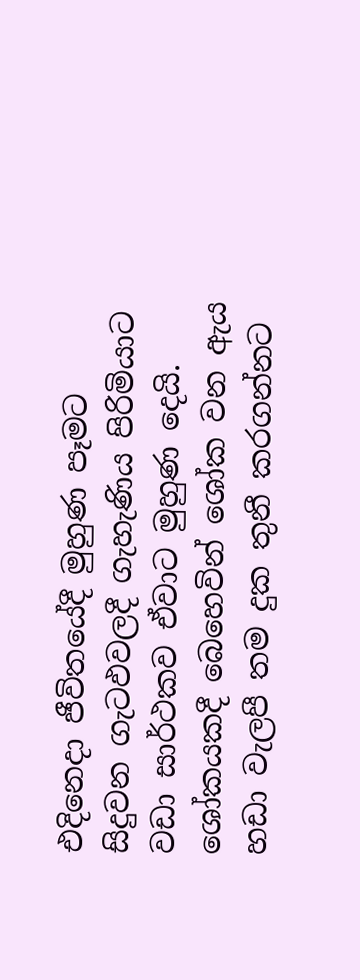එදිනෙදා ජීවිතයේදී මුහුණ පෑමට සිදුවන ගැටඵවලදී ගැහැණිය පිරිමියාට වඩා සාර්ථකව ඒවාට මුහුණ දෙයි.  ශෝකයකදී බෙහෙවින් ශෝක වන ඇය හඩා වැලපී තම දුක තුනී කරගන්නට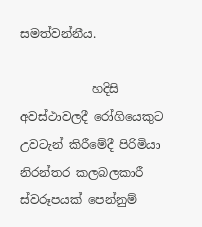සමත්වන්නීය.

            හදිසි අවස්ථාවලදී රෝගියෙකුට උවටැන් කිරීමේදී පිරිමියා නිරන්තර කලබලකාරී ස්වරූපයක් පෙන්නුම්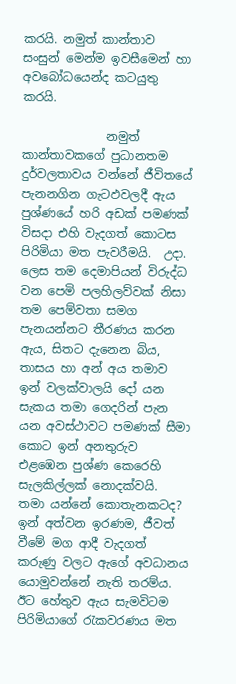කරයි. නමුත් කාන්තාව සංසුන් මෙන්ම ඉවසීමෙන් හා අවබෝධයෙන්ද කටයුතු කරයි.

              නමුත් කාන්තාවකගේ පුධානතම දුර්වලතාවය වන්නේ ජීවිතයේ පැනනගින ගැටඵවලදී ඇය පුශ්ණයේ හරි අඩක් පමණක් විසදා එහි වැදගත් කොටස පිරිමියා මත පැවරීමයි.  උදා. ලෙස තම දෙමාපියන් විරුද්ධ වන පෙමි පලහිලව්වක් නිසා තම පෙම්වතා සමග පැනයන්නට තීරණය කරන ඇය, සිතට දැනෙන බිය, තාසය හා අන් අය තමාව ඉන් වලක්වාලයි දෝ යන සැකය තමා ගෙදරින් පැන යන අවස්ථාවට පමණක් සීමා කොට ඉන් අනතුරුව එළඹෙන පුශ්ණ කෙරෙහි සැලකිල්ලක් නොදක්වයි.  තමා යන්නේ කොතැනකටද? ඉන් අත්වන ඉරණම, ජීවත් වීමේ මග ආදී වැදගත් කරුණු වලට ඇගේ අවධානය යොමුවන්නේ නැති තරම්ය.  ඊට හේතුව ඇය සැමවිටම පිරිමියාගේ රැකවරණය මත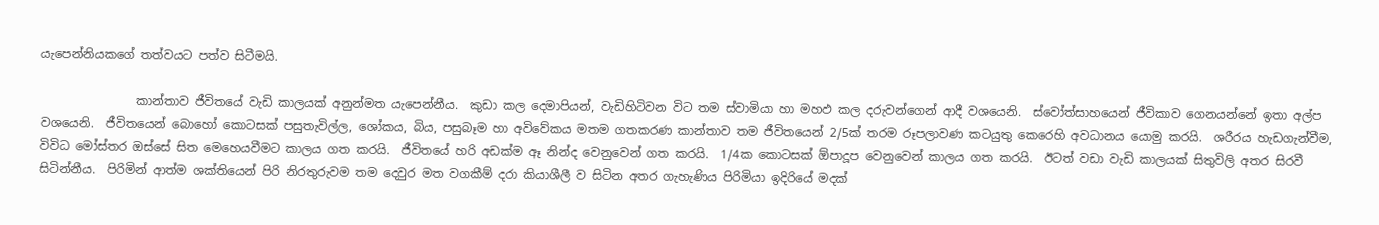යැපෙන්නියකගේ තත්වයට පත්ව සිටීමයි.

                කාන්තාව ජීවිතයේ වැඩි කාලයක් අනුන්මත යැපෙන්නීය.  කුඩා කල දෙමාපියන්, වැඩිහිටිවන විට තම ස්වාමියා හා මහඵ කල දරුවන්ගෙන් ආදී වශයෙනි.  ස්වෝත්සාහයෙන් ජීවිකාව ගෙනයන්නේ ඉතා අල්ප වශයෙනි.  ජීවිතයෙන් බොහෝ කොටසක් පසුතැවිල්ල, ශෝකය, බිය, පසුබෑම හා අවිවේකය මතම ගතකරණ කාන්තාව තම ජීවිතයෙන් 2/5ක් තරම රූපලාවණ කටයුතු කෙරෙහි අවධානය යොමු කරයි.  ශරීරය හැඩගැන්වීම, විවිධ මෝස්තර ඔස්සේ සිත මෙහෙයවීමට කාලය ගත කරයි.  ජීවිතයේ හරි අඩක්ම ඈ නින්ද වෙනුවෙන් ගත කරයි.  1/4ක කොටසක් ඕපාදූප වෙනුවෙන් කාලය ගත කරයි.  ඊටත් වඩා වැඩි කාලයක් සිතුවිලි අතර සිරවී සිටින්නීය.  පිරිමින් ආත්ම ශක්තියෙන් පිරි නිරතුරුවම තම දෙවුර මත වගකීම් දරා කියාශීලී ව සිටින අතර ගැහැණිය පිරිමියා ඉදිරියේ මදක්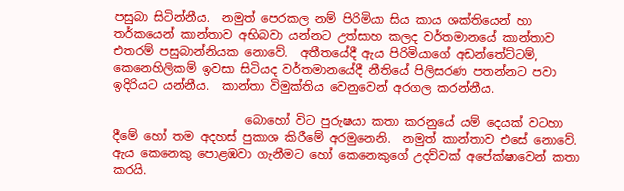පසුබා සිටින්නීය.  නමුත් පෙරකල නම් පිරිමියා සිය කාය ශක්තියෙන් හා තර්කයෙන් කාන්තාව අභිබවා යන්නට උත්සාහ කලද වර්තමානයේ කාන්තාව එතරම් පසුබාන්නියක නොවේ.  අතීතයේදී ඇය පිරිමියාගේ අඩන්තේට්ටම්, කෙනෙහිලිකම් ඉවසා සිටියද වර්තමානයේදී නීතියේ පිලිසරණ පතන්නට පවා ඉදිරියට යන්නීය.  කාන්තා විමුක්තිය වෙනුවෙන් අරගල කරන්නීය.

                      බොහෝ විට පුරුෂයා කතා කරනුයේ යම් දෙයක් වටහා දීමේ හෝ තම අදහස් පුකාශ කිරීමේ අරමුනෙනි.  නමුත් කාන්තාව එසේ නොවේ.  ඇය කෙනෙකු පොළඹවා ගැනීමට හෝ කෙනෙකුගේ උදව්වක් අපේක්ෂාවෙන් කතා කරයි.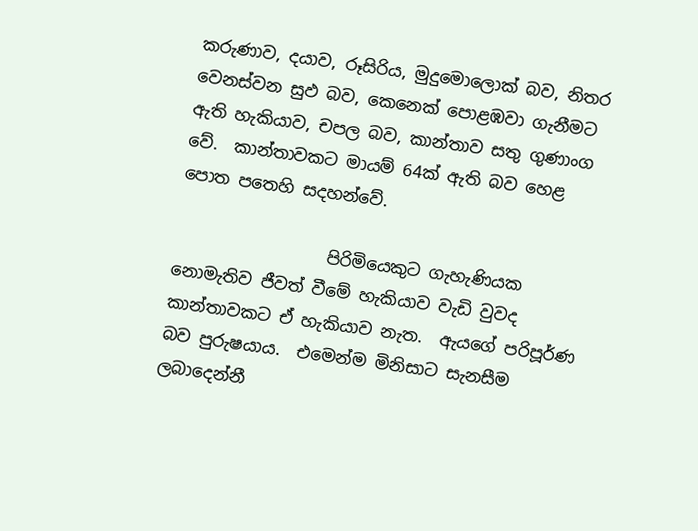කරුණාව, දයාව, රූසිරිය, මුදුමොලොක් බව, නිතර වෙනස්වන සුඵ බව, කෙනෙක් පොළඹවා ගැනීමට ඇති හැකියාව, චපල බව, කාන්තාව සතු ගුණාංග වේ.  කාන්තාවකට මායම් 64ක් ඇති බව හෙළ පොත පතෙහි සදහන්වේ.

                  පිරිමියෙකුට ගැහැණියක නොමැතිව ජීවත් වීමේ හැකියාව වැඩි වුවද කාන්තාවකට ඒ හැකියාව නැත.  ඇයගේ පරිපූර්ණ බව පුරුෂයාය.  එමෙන්ම මිනිසාට සැනසීම ලබාදෙන්නී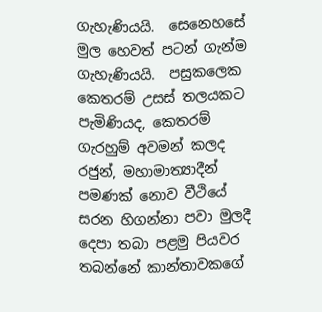ගැහැණියයි.  සෙනෙහසේ මුල හෙවත් පටන් ගැන්ම ගැහැණියයි.  පසුකලෙක කෙතරම් උසස් තලයකට පැමිණියද, කෙතරම් ගැරහුම් අවමන් කලද රජුන්, මහාමාත්‍යාදීන් පමණක් නොව වීථියේ සරන හිගන්නා පවා මුලදී දෙපා තබා පළමු පියවර තබන්නේ කාන්තාවකගේ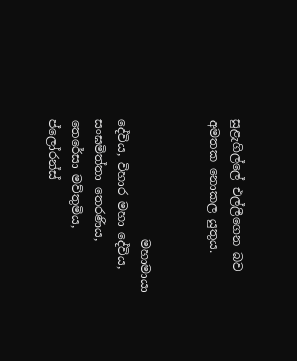සුළැගිල්ලේ එල්ලීගෙන බව අමතක නොකල යුතුය.


                    මහාමායා දේවිය, විහාර මහා දේවිය, සංඝමිත්තා තෙරණිය, තෙරේසා මව්තුමිය, ප්ලෝරන්ස්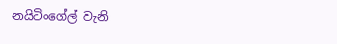නයිටිංගේල් වැනි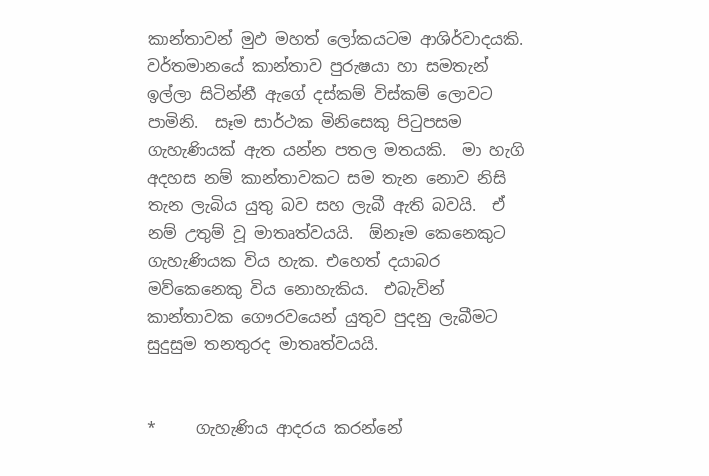කාන්තාවන් මුඵ මහත් ලෝකයටම ආශිර්වාදයකි. වර්තමානයේ කාන්තාව පුරුෂයා හා සමතැන් ඉල්ලා සිටින්නී ඇගේ දස්කම් විස්කම් ලොවට පාමිනි.  සෑම සාර්ථක මිනිසෙකු පිටුපසම ගැහැණියක් ඇත යන්න පතල මතයකි.  මා හැගි අදහස නම් කාන්තාවකට සම තැන නොව නිසි තැන ලැබිය යුතු බව සහ ලැබී ඇති බවයි.  ඒ නම් උතුම් වූ මාතෘත්වයයි.  ඕනෑම කෙනෙකුට ගැහැණියක විය හැක. එහෙත් දයාබර මව්කෙනෙකු විය නොහැකිය.  එබැවින් කාන්තාවක ගෞරවයෙන් යුතුව පුදනු ලැබීමට සුදුසුම තනතුරද මාතෘත්වයයි.


*     ගැහැණිය ආදරය කරන්නේ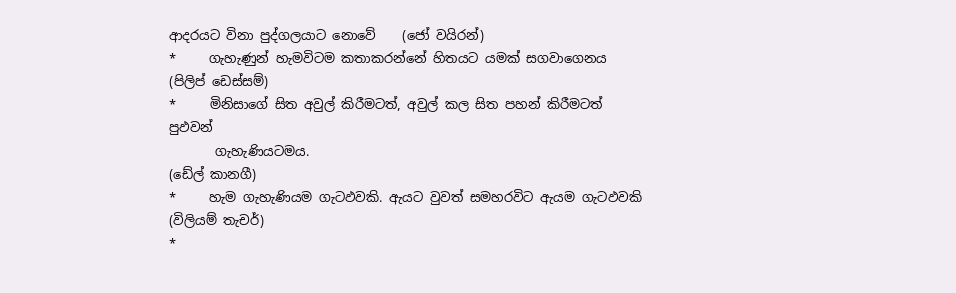ආදරයට විනා පුද්ගලයාට නොවේ    (ජෝ වයිරන්)
*     ගැහැණුන් හැමවිටම කතාකරන්නේ හිතයට යමක් සගවාගෙනය   (පිලිප් ඩෙස්සම්)
*     මිනිසාගේ සිත අවුල් කිරීමටත්, අවුල් කල සිත පහන් කිරීමටත් පුඵවන්
       ගැහැණියටමය.                                                            (ඩේල් කානගී)
*     හැම ගැහැණියම ගැටඵවකි. ඇයට වුවත් සමහරවිට ඇයම ගැටඵවකි     (විලියම් තැචර්)
*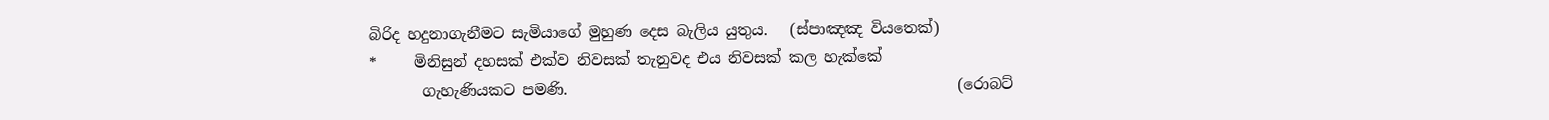බිරිද හදුනාගැනීමට සැමියාගේ මුහුණ දෙස බැලිය යුතුය.   (ස්පාඤඤ වියතෙක්)
*     මිනිසුන් දහසක් එක්ව නිවසක් තැනුවද එය නිවසක් කල හැක්කේ
       ගැහැණියකට පමණි.                                                    (රොබට්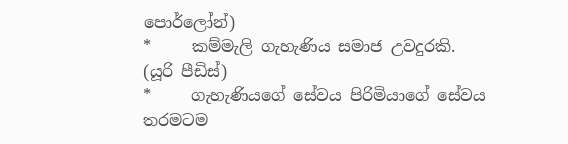පොර්ලෝන්)
*     කම්මැලි ගැහැණිය සමාජ උවදුරකි.                               (යූරි පීඩිස්)
*     ගැහැණියගේ සේවය පිරිමියාගේ සේවය තරමටම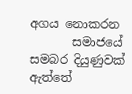අගය නොකරන
       සමාජයේ සමබර දියුණුවක් ඇත්තේ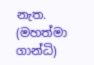නැත.                    (මහත්මා ගාන්ධි)